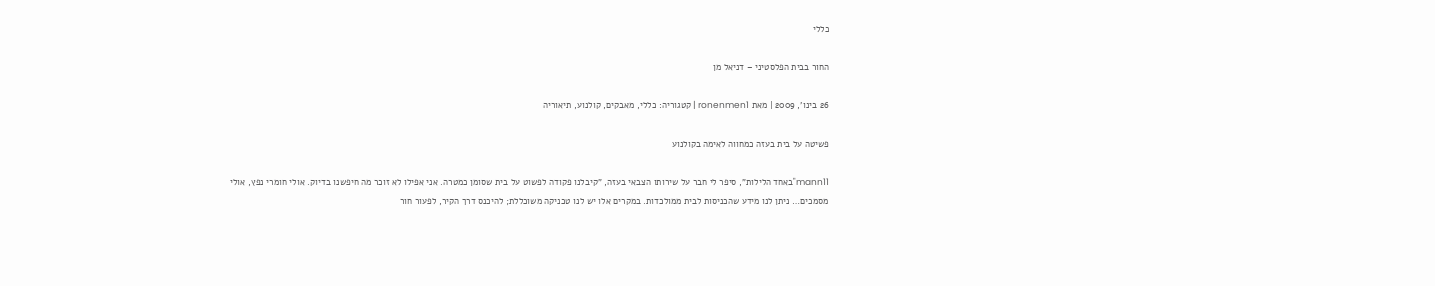כללי

החור בבית הפלסטיני – דניאל מן

26 בינו', 2009 | מאת ronenmen1 | קטגוריה: כללי, מאבקים, קולנוע, תיאוריה

פשיטה על בית בעזה כמחווה לאימה בקולנוע

mann11"באחד הלילות", סיפר לי חבר על שירותו הצבאי בעזה, "קיבלנו פקודה לפשוט על בית שסומן כמטרה. אני אפילו לא זוכר מה חיפשנו בדיוק. אולי חומרי נפץ, אולי מסמכים… ניתן לנו מידע שהכניסות לבית ממולכדות. במקרים אלו יש לנו טכניקה משוכללת; להיכנס דרך הקיר, לפעור חור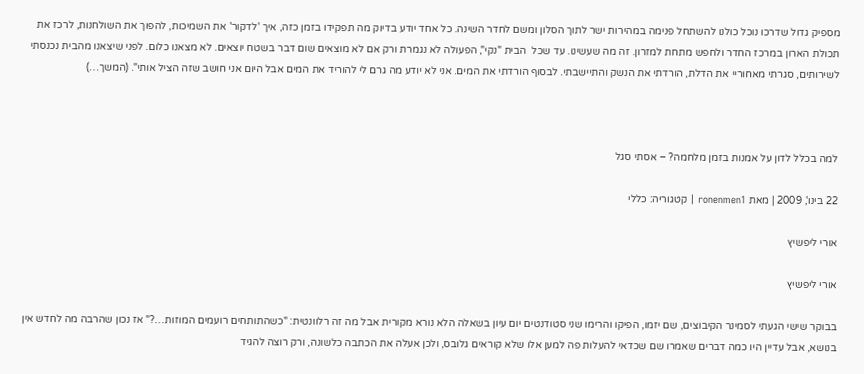מספיק גדול שדרכו נוכל כולנו להשתחל פנימה במהירות ישר לתוך הסלון ומשם לחדר השינה. כל אחד יודע בדיוק מה תפקידו בזמן כזה, איך 'לדקור' את השמיכות, להפוך את השולחנות, לרכז את תכולת הארון במרכז החדר ולחפש מתחת למזרון. זה מה שעשינו. עד שכל  הבית "נקי", הפעולה לא נגמרת ורק אם לא מוצאים שום דבר בשטח יוצאים. לא מצאנו כלום. לפני שיצאנו מהבית נכנסתי לשירותים, סגרתי מאחוריי את הדלת, הורדתי את הנשק והתיישבתי. לבסוף הורדתי את המים. אני לא יודע מה גרם לי להוריד את המים אבל היום אני חושב שזה הציל אותי". (המשך…)



למה בכלל לדון על אמנות בזמן מלחמה? – אסתי סגל

22 בינו', 2009 | מאת ronenmen1 | קטגוריה: כללי

אורי ליפשיץ

אורי ליפשיץ

בבוקר שישי הגעתי לסמינר הקיבוצים, שם יזמו, הפיקו והרימו שני סטודנטים יום עיון בשאלה הלא נורא מקורית אבל מה זה רלוונטית: "כשהתותחים רועמים המוזות…?" אז נכון שהרבה מה לחדש אין בנושא, אבל עדיין היו כמה דברים שאמרו שם שכדאי להעלות פה למען אלו שלא קוראים גלובס, ולכן אעלה את הכתבה כלשונה, ורק רוצה להגיד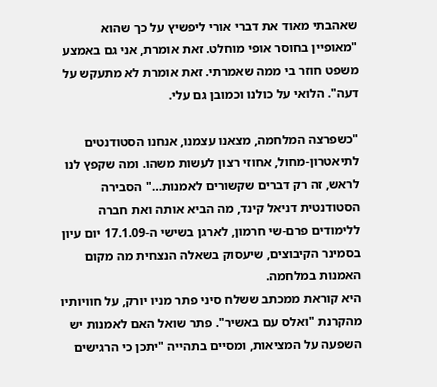שאהבתי מאוד את דברי אורי ליפשיץ על כך שהוא "מאופיין בחוסר אופי מוחלט. זאת אומרת, אני גם באמצע משפט חוזר בי ממה שאמרתי. זאת אומרת לא מתעקש על דעה". הלואי על כולנו וכמובן גם עלי.

"כשפרצה המלחמה, מצאנו עצמנו, אנחנו הסטודנטים לתיאטרון-מחול, אחוזי רצון לעשות משהו. ומה שקפץ לנו לראש, זה רק דברים שקשורים לאמנות…" הסבירה הסטודנטית דניאל קינד, מה הביא אותה ואת חברה ללימודים פרם-שי חרמון, לארגן בשישי ה-17.1.09 יום עיון בסמינר הקיבוצים, שיעסוק בשאלה הנצחית מה מקום האמנות במלחמה.
היא קוראת ממכתב ששלח סיני פתר מניו יורק, על חוויותיו מהקרנת "ואלס עם באשיר". פתר שואל האם לאמנות יש השפעה על המציאות, ומסיים בתהייה "יתכן כי הרגישים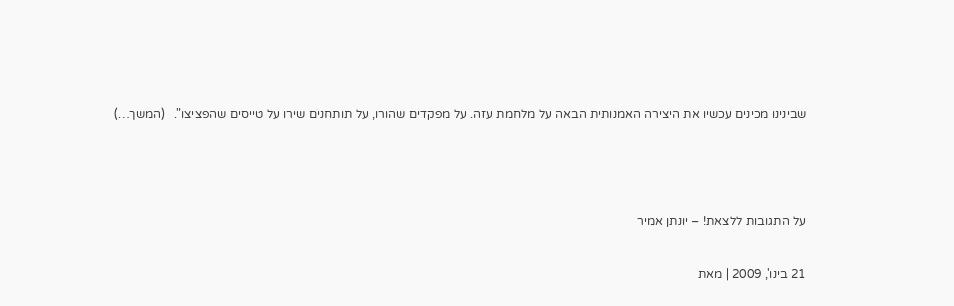שבינינו מכינים עכשיו את היצירה האמנותית הבאה על מלחמת עזה. על מפקדים שהורו, על תותחנים שירו על טייסים שהפציצו".   (המשך…)



על התגובות ללצאת! – יונתן אמיר

21 בינו', 2009 | מאת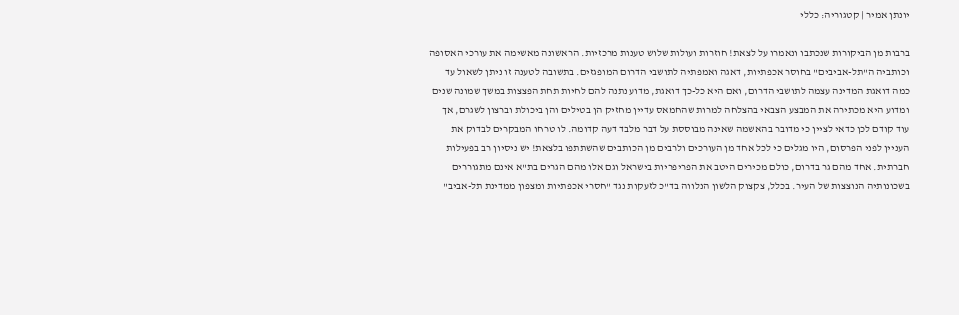יונתן אמיר | קטגוריה: כללי

ברבות מן הביקורות שנכתבו ונאמרו על לצאת! חוזרות ועולות שלוש טענות מרכזיות. הראשונה מאשימה את עורכי האסופה וכותביה ה"תל-אביבים" בחוסר אכפתיות, דאגה ואמפתיה לתושבי הדרום המופגזים. בתשובה לטענה זו ניתן לשאול עד כמה דואגת המדינה עצמה לתושבי הדרום, ואם היא כל-כך דואגת, מדוע נתנה להם לחיות תחת הפצצות במשך שמונה שנים ומדוע היא מכתירה את המבצע הצבאי בהצלחה למרות שהחמאס עדיין מחזיק הן בטילים והן ביכולת וברצון לשגרם, אך עוד קודם לכן כדאי לציין כי מדובר בהאשמה שאינה מבוססת על דבר מלבד דעה קדומה. לו טרחו המבקרים לבדוק את העניין לפני הפרסום, היו מגלים כי לכל אחד מן העורכים ולרבים מן הכותבים שהשתתפו בלצאת! יש ניסיון רב בפעילות חברתית. אחד מהם גר בדרום, כולם מכירים היטב את הפריפריות בישראל וגם אלו מהם הגרים בת"א אינם מתגוררים בשכונותיה הנוצצות של העיר. בכלל, צקצוק הלשון הנלווה בד"כ לזעקות נגד "חסרי אכפתיות ומצפון ממדינת תל-אביב"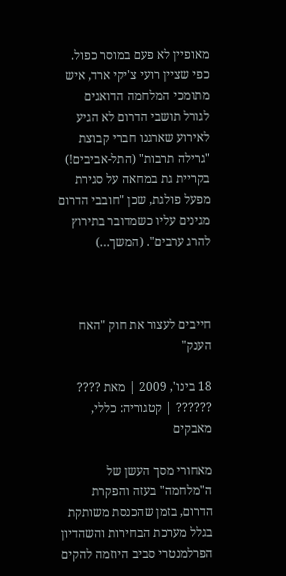מאופיין לא פעם במוסר כפול. כפי שציין רועי צ'יקי ארד, איש מתומכי המלחמה הדואגים לגורל תושבי הדרום לא הגיע לאירוע שארגנו חברי קבוצת "גרילה תרבות" (התל-אביבים!) בקריית גת במחאה על סגירת מפעל פולגת, שכן "חובבי הדרום מגינים עליו כשמדובר בתירוץ להרג ערבים". (המשך…)



חייבים לעצור את חוק "האח הענק"

18 בינו', 2009 | מאת ???? ?????? | קטגוריה: כללי, מאבקים

מאחורי מסך העשן של ה"מלחמה" בעזה והפקרת הדרום, בזמן שהכנסת משותקת בגלל מערכת הבחירות והשהדיון הפרלמנטרי סביב היוזמה להקים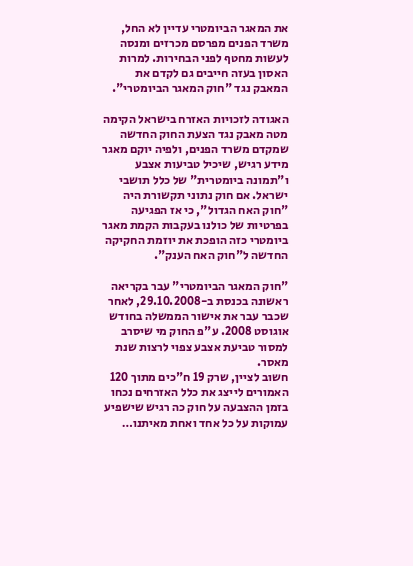את המאגר הביומטרי עדיין לא החל, משרד הפנים מפרסם מכרזים ומנסה לעשות מחטף לפני הבחירות. למרות האסון בעזה חייבים גם לקדם את המאבק נגד "חוק המאגר הביומטרי".

האגודה לזכויות האזרח בישראל הקימה מטה מאבק נגד הצעת החוק החדשה שמקדם משרד הפנים, ולפיה יוקם מאגר מידע רגיש, שיכיל טביעות אצבע ו"תמונה ביומטרית" של כלל תושבי ישראל. אם חוק נתוני תקשורת היה "חוק האח הגדול", כי אז הפגיעה בפרטיות של כולנו בעקבות הקמת מאגר ביומטרי כזה הופכת את יוזמת החקיקה החדשה ל"חוק האח הענק".

"חוק המאגר הביומטרי" עבר בקריאה ראשונה בכנסת ב-29.10.2008, לאחר שכבר עבר את אישור הממשלה בחודש אוגוסט 2008. ע"פ החוק מי שיסרב למסור טביעת אצבע צפוי לרצות שנת מאסר.
חשוב לציין, שרק 19 ח"כים מתוך 120 האמורים לייצג את כלל האזרחים נכחו בזמן ההצבעה על חוק כה רגיש שישפיע עמוקות על כל אחד ואחת מאיתנו…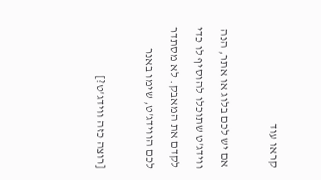קראו עוד

אם יש לכם בלוג או אתר, הנה ווידג'ט שתוכלו להוסיף לו כדי לקדם את המאבק. לא מסתדר לכם הווידג'ט, שימו באנר

[רוצה כזה ווידג'ט?]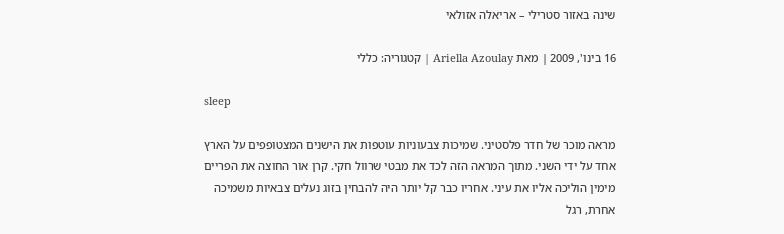שינה באזור סטרילי – אריאלה אזולאי

16 בינו', 2009 | מאת Ariella Azoulay | קטגוריה: כללי

sleep

מראה מוכר של חדר פלסטיני. שמיכות צבעוניות עוטפות את הישנים המצטופפים על הארץ אחד על ידי השני. מתוך המראה הזה לכד את מבטי שרוול חקי. קרן אור החוצה את הפריים מימין הוליכה אליו את עיני. אחריו כבר קל יותר היה להבחין בזוג נעלים צבאיות משמיכה אחרת, רגל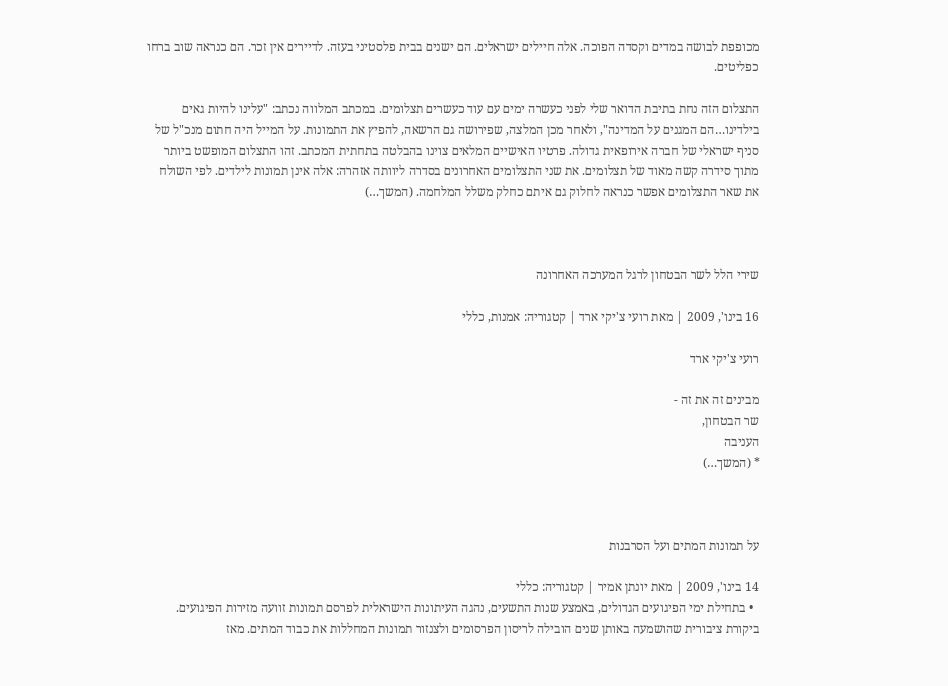מכופפת לבושה במדים וקסדה הפוכה. אלה חיילים ישראלים. הם ישנים בבית פלסטיני בעזה. לדיירים אין זכר. הם כנראה שוב ברחו כפליטים.

התצלום הזה נחת בתיבת הדואר שלי לפני כעשרה ימים עם עוד כעשרים תצלומים. במכתב המלווה נכתב: "עלינו להיות גאים בילדינו…הם המגנים על המדינה", ולאחר מכן המלצה, שפירושה גם הרשאה, להפיץ את התמונות. על המייל היה חתום מנכ"ל של סניף ישראלי של חברה אירופאית גדולה. פרטיו האישיים המלאים צוינו בהבלטה בתחתית המכתב. זהו התצלום המופשט ביותר מתוך סידרה קשה מאוד של תצלומים. את שני התצלומים האחרונים בסדרה ליוותה אזהרה: אלה אינן תמונות לילדים. לפי השולח את שאר התצלומים אפשר כנראה לחלוק גם איתם כחלק משלל המלחמה. (המשך…)



שירי הלל לשר הבטחון לרגל המערכה האחרונה

16 בינו', 2009 | מאת רועי צ'יקי ארד | קטגוריה: אמנות, כללי

רועי צ'יקי ארד

מבינים זה את זה -
שר הבטחון,
העניבה
* (המשך…)



על תמונות המתים ועל הסרבנות

14 בינו', 2009 | מאת יונתן אמיר | קטגוריה: כללי
  • בתחילת ימי הפיגועים הגדולים, באמצע שנות התשעים, נהגה העיתונות הישראלית לפרסם תמונות זוועה מזירות הפיגועים. ביקורת ציבורית שהושמעה באותן שנים הובילה לריסון הפרסומים ולצנזור תמונות המחללות את כבוד המתים. מאז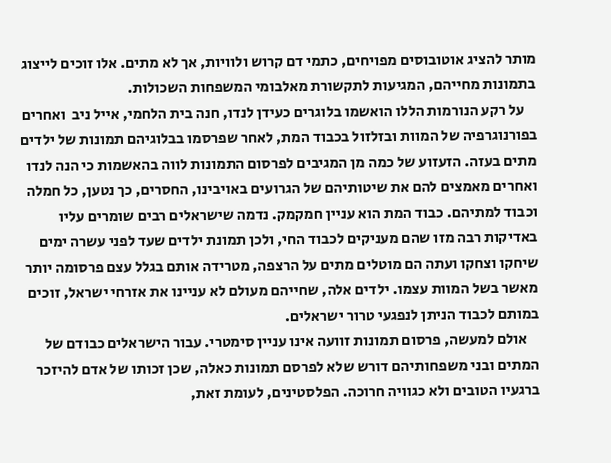מותר להציג אוטובוסים מפויחים, כתמי דם קרוש ולוויות, אך לא מתים. אלו זוכים לייצוג בתמונות מחייהם, המגיעות לתקשורת מאלבומי המשפחות השכולות.
    על רקע הנורמות הללו הואשמו בלוגרים כעידן לנדו, חנה בית הלחמי, אייל ניב  ואחרים בפורנוגרפיה של המוות ובזלזול בכבוד המת, לאחר שפרסמו בבלוגיהם תמונות של ילדים מתים בעזה. הזעזוע של כמה מן המגיבים לפרסום התמונות לווה בהאשמות כי הנה לנדו ואחרים מאמצים להם את שיטותיהם של הגרועים באויבינו, החסרים, כך נטען, כל חמלה וכבוד למתיהם. כבוד המת הוא עניין חמקמק. נדמה שישראלים רבים שומרים עליו באדיקות רבה מזו שהם מעניקים לכבוד החי, ולכן תמונת ילדים שעד לפני עשרה ימים שיחקו וצחקו ועתה הם מוטלים מתים על הרצפה, מטרידה אותם בגלל עצם פרסומה יותר מאשר בשל המוות עצמו. ילדים אלה, שחייהם מעולם לא עניינו את אזרחי ישראל, זוכים במותם לכבוד הניתן לנפגעי טרור ישראלים.
    אולם למעשה, פרסום תמונות זוועה אינו עניין סימטרי. עבור הישראלים כבודם של המתים ובני משפחותיהם דורש שלא לפרסם תמונות כאלה, שכן זכותו של אדם להיזכר ברגעיו הטובים ולא כגוויה חרוכה. הפלסטינים, לעומת זאת,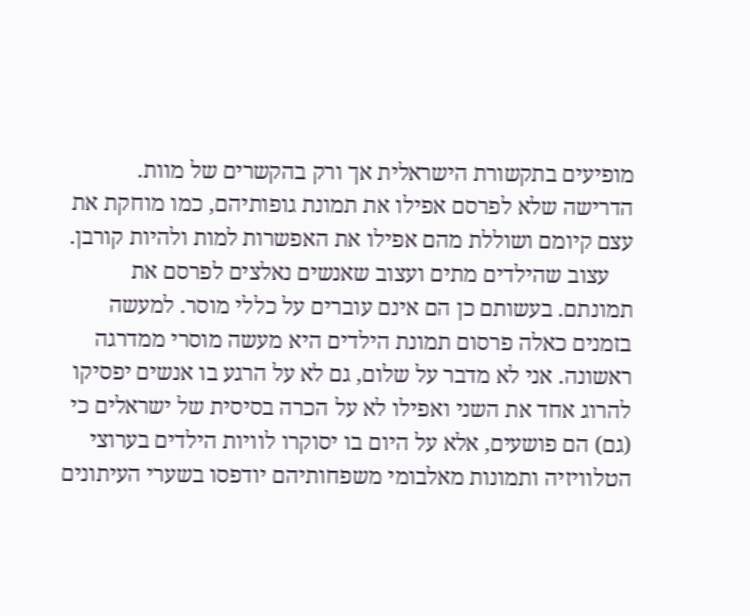מופיעים בתקשורת הישראלית אך ורק בהקשרים של מוות. הדרישה שלא לפרסם אפילו את תמונת גופותיהם, כמו מוחקת את עצם קיומם ושוללת מהם אפילו את האפשרות למות ולהיות קורבן.
    עצוב שהילדים מתים ועצוב שאנשים נאלצים לפרסם את תמונתם. בעשותם כן הם אינם עוברים על כללי מוסר. למעשה בזמנים כאלה פרסום תמונת הילדים היא מעשה מוסרי ממדרגה ראשונה. אני לא מדבר על שלום, גם לא על הרגע בו אנשים יפסיקו להרוג אחד את השני ואפילו לא על הכרה בסיסית של ישראלים כי (גם) הם פושעים, אלא על היום בו יסוקרו לוויות הילדים בערוצי הטלוויזיה ותמונות מאלבומי משפחותיהם יודפסו בשערי העיתונים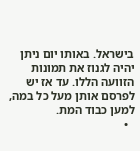בישראל. באותו יום ניתן יהיה לגנוז את תמונות הזוועה הללו. עד אז יש לפרסם אותן מעל כל במה, למען כבוד המת.
  •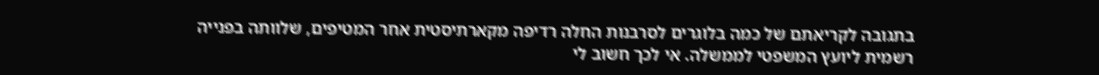בתגובה לקריאתם של כמה בלוגרים לסרבנות החלה רדיפה מקארתיסטית אחר המטיפים, שלוותה בפנייה רשמית ליועץ המשפטי לממשלה. אי לכך חשוב לי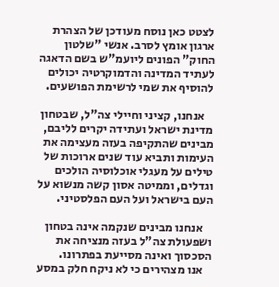לצטט כאן נוסח מעודכן של הצהרת ארגון אומץ לסרב. אנשי "שלטון החוק" הפונים ליועמ"ש בשם הדאגה לעתיד המדינה והדמוקרטיה יכולים להוסיף את שמי לרשימת הפושעים.

    אנחנו, קציני וחיילי צה"ל, שבטחון מדינת ישראל ועתידה יקרים לליבם, מבינים שהתקיפה בעזה מעצימה את העימות ותביא עוד שנים ארוכות של טילים על מעגלי אוכלוסיה הולכים וגדלים, וממיטה אסון קשה מנשוא על העם בישראל ועל העם הפלסטיני.

    אנחנו מבינים שנקמה אינה בטחון ושפעולת צה"ל בעזה מנציחה את הסכסוך ואינה מסייעת בפתרונו.
    אנו מצהירים כי לא ניקח חלק במסע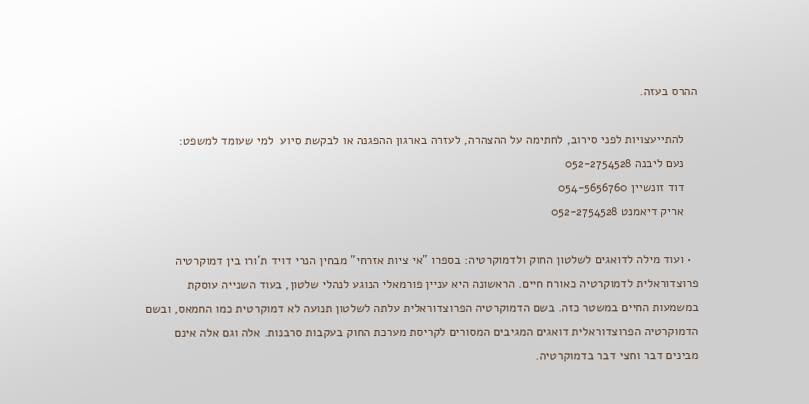ההרס בעזה.

    להתייעצויות לפני סירוב, לחתימה על ההצהרה, לעזרה בארגון ההפגנה או לבקשת סיוע  למי שעומד למשפט:
    נעם ליבנה 052-2754528
    דוד זונשיין 054-5656760
    אריק דיאמנט 052-2754528

  • ועוד מילה לדואגים לשלטון החוק ולדמוקרטיה: בספרו "אי ציות אזרחי" מבחין הנרי דויד ת'ורו בין דמוקרטיה פרוצדוראלית לדמוקרטיה כאורח חיים. הראשונה היא עניין פורמאלי הנוגע לנהלי שלטון, בעוד השנייה עוסקת במשמעות החיים במשטר כזה. בשם הדמוקרטיה הפרוצדוראלית עלתה לשלטון תנועה לא דמוקרטית כמו החמאס, ובשם הדמוקרטיה הפרוצדוראלית דואגים המגיבים המסורים לקריסת מערכת החוק בעקבות סרבנות. אלה וגם אלה אינם מבינים דבר וחצי דבר בדמוקרטיה.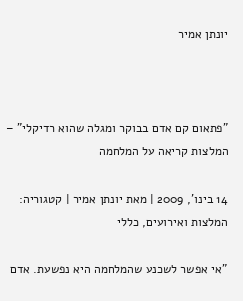יונתן אמיר



"פתאום קם אדם בבוקר ומגלה שהוא רדיקלי" – המלצות קריאה על המלחמה

14 בינו', 2009 | מאת יונתן אמיר | קטגוריה: המלצות ואירועים, כללי

"אי אפשר לשכנע שהמלחמה היא נפשעת. אדם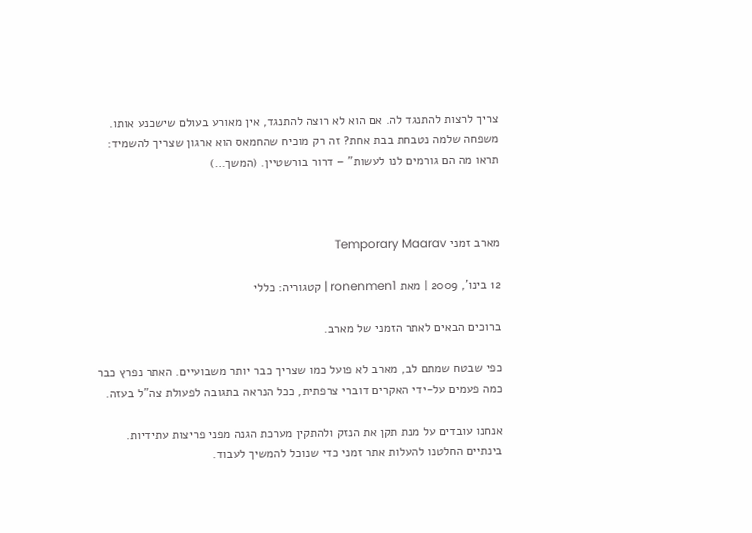צריך לרצות להתנגד לה. אם הוא לא רוצה להתנגד, אין מאורע בעולם שישכנע אותו. משפחה שלמה נטבחת בבת אחת? זה רק מוכיח שהחמאס הוא ארגון שצריך להשמיד: תראו מה הם גורמים לנו לעשות" – דרור בורשטיין. (המשך…)



מארב זמני Temporary Maarav

12 בינו', 2009 | מאת ronenmen1 | קטגוריה: כללי

ברוכים הבאים לאתר הזמני של מארב.

כפי שבטח שמתם לב, מארב לא פועל כמו שצריך כבר יותר משבועיים. האתר נפרץ כבר כמה פעמים על-ידי האקרים דוברי צרפתית, ככל הנראה בתגובה לפעולת צה"ל בעזה.

אנחנו עובדים על מנת תקן את הנזק ולהתקין מערכת הגנה מפני פריצות עתידיות. בינתיים החלטנו להעלות אתר זמני כדי שנוכל להמשיך לעבוד.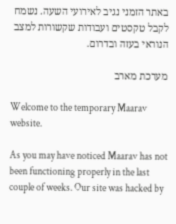באתר הזמני נגיב לאירועי השעה. נשמח לקבל טקסטים ועבודות שקשורות למצב הנוראי בעזה ובדרום.

מערכת מארב

Welcome to the temporary Maarav website.

As you may have noticed Maarav has not been functioning properly in the last couple of weeks. Our site was hacked by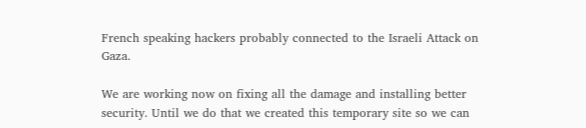French speaking hackers probably connected to the Israeli Attack on Gaza.

We are working now on fixing all the damage and installing better security. Until we do that we created this temporary site so we can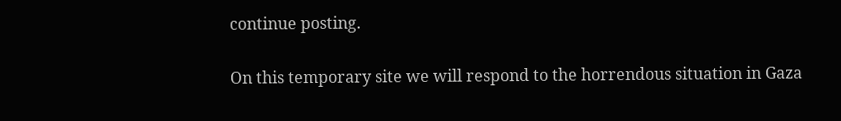continue posting.

On this temporary site we will respond to the horrendous situation in Gaza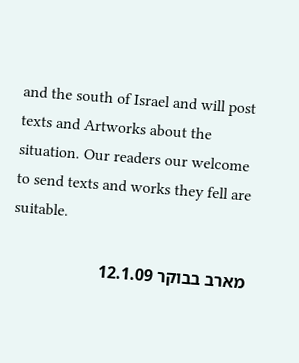and the south of Israel and will post texts and Artworks about the situation. Our readers our welcome to send texts and works they fell are suitable.

מארב בבוקר 12.1.09